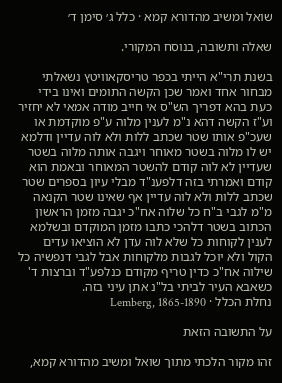שואל ומשיב מהדורא קמא · כלל ג׳ סימן ד׳

שאלה ותשובה, בנוסח המקורי.

בשנת תרי"א הייתי בכפר טריסקאוויטץ נשאלתי מבחור אחד ואמר שכן הקשה התומים ואינו בידי כעת בהא דפריך הש"ס אי חייב מודה אמאי לא יחזיר וע"ז הקשה דהא נ"מ לענין מלוה ע"פ מוקדמת או שעכ"פ אותו שטר שכתב ללות ולא לוה עדיין ודלמא יש לו מלוה בשטר מאוחר ויגבה אותה מלוה בשטר שעדיין לא לוה קודם להשטר המאוחר ובאמת הוא קודם ואמרתי בזה דלפענ"ד מבלי עיון בספרים שטר שכתב ללות ולא לוה עדיין אף שאינו שטר הקנאה מ"מ לגבי ב"ח כל שלוה אח"כ יגבה מזמן הראשון הכתוב בשטר דלהכי כתבו מזמן המוקדם ובשלמא לענין לקוחות כל שלא לוה עדן לא הוציאו עדים הקול ולא יוכל לגבות מלקוחות אבל לגבי דנפשיה כל שילוה אח"כ כדין טריף מקודם כנלפע"ד וברצות ד' כשאבא העיר לביתי בל"נ אתן עיני בזה.
נחלת הכלל · Lemberg, 1865-1890

על התשובה הזאת

זהו מקור הלכתי מתוך שואל ומשיב מהדורא קמא,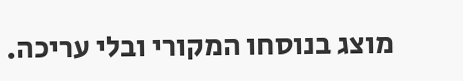מוצג בנוסחו המקורי ובלי עריכה.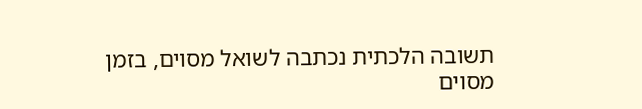תשובה הלכתית נכתבה לשואל מסוים, בזמן מסוים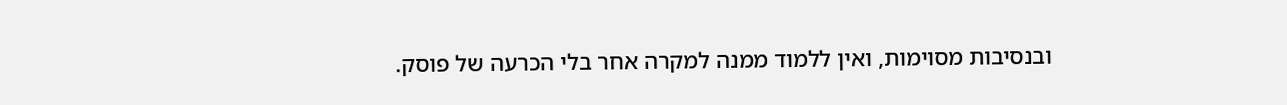ובנסיבות מסוימות, ואין ללמוד ממנה למקרה אחר בלי הכרעה של פוסק.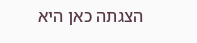הצגתה כאן היא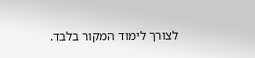לצורך לימוד המקור בלבד.